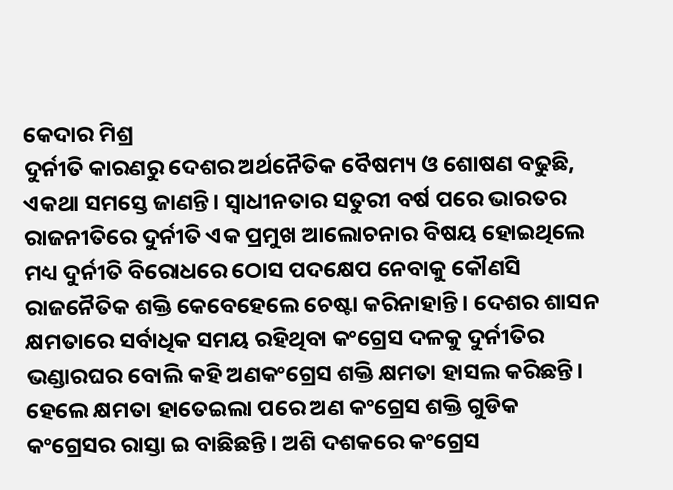କେଦାର ମିଶ୍ର
ଦୁର୍ନୀତି କାରଣରୁ ଦେଶର ଅର୍ଥନୈତିକ ବୈଷମ୍ୟ ଓ ଶୋଷଣ ବଢୁଛି, ଏକଥା ସମସ୍ତେ ଜାଣନ୍ତି। ସ୍ଵାଧୀନତାର ସତୁରୀ ବର୍ଷ ପରେ ଭାରତର ରାଜନୀତିରେ ଦୁର୍ନୀତି ଏକ ପ୍ରମୁଖ ଆଲୋଚନାର ବିଷୟ ହୋଇଥିଲେ ମଧ୍ୟ ଦୁର୍ନୀତି ବିରୋଧରେ ଠୋସ ପଦକ୍ଷେପ ନେବାକୁ କୌଣସି ରାଜନୈତିକ ଶକ୍ତି କେବେହେଲେ ଚେଷ୍ଟା କରିନାହାନ୍ତି। ଦେଶର ଶାସନ କ୍ଷମତାରେ ସର୍ବାଧିକ ସମୟ ରହିଥିବା କଂଗ୍ରେସ ଦଳକୁ ଦୁର୍ନୀତିର ଭଣ୍ଡାରଘର ବୋଲି କହି ଅଣକଂଗ୍ରେସ ଶକ୍ତି କ୍ଷମତା ହାସଲ କରିଛନ୍ତି। ହେଲେ କ୍ଷମତା ହାତେଇଲା ପରେ ଅଣ କଂଗ୍ରେସ ଶକ୍ତି ଗୁଡିକ କଂଗ୍ରେସର ରାସ୍ତା ଇ ବାଛିଛନ୍ତି। ଅଶି ଦଶକରେ କଂଗ୍ରେସ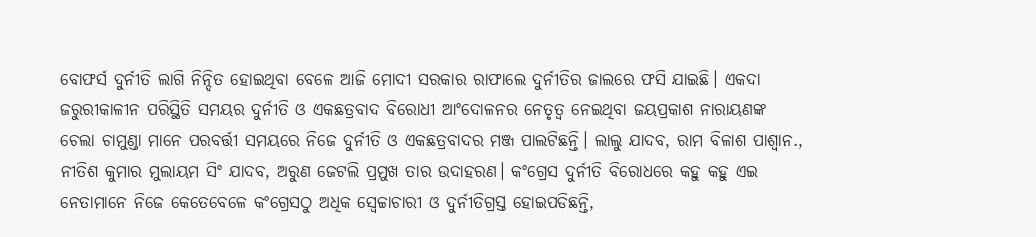ବୋଫର୍ସ ଦୁର୍ନୀତି ଲାଗି ନିନ୍ଦିତ ହୋଇଥିବା ବେଳେ ଆଜି ମୋଦୀ ସରକାର ରାଫାଲେ ଦୁର୍ନୀତିର ଜାଲରେ ଫସି ଯାଇଛି। ଏକଦା ଜରୁରୀକାଳୀନ ପରିସ୍ଥିତି ସମୟର ଦୁର୍ନୀତି ଓ ଏକଛତ୍ରବାଦ ବିରୋଧୀ ଆଂଦୋଳନର ନେତୃତ୍ଵ ନେଇଥିବା ଜୟପ୍ରକାଶ ନାରାୟଣଙ୍କ ଚେଲା ଚାମୁଣ୍ଡା ମାନେ ପରବର୍ତ୍ତୀ ସମୟରେ ନିଜେ ଦୁର୍ନୀତି ଓ ଏକଛତ୍ରବାଦର ମଞ୍ଜ ପାଲଟିଛନ୍ତି। ଲାଲୁ ଯାଦବ, ରାମ ବିଳାଶ ପାଶ୍ୱାନ., ନୀତିଶ କୁମାର ମୁଲାୟମ ସିଂ ଯାଦବ, ଅରୁଣ ଜେଟଲି ପ୍ରମୁଖ ତାର ଉଦାହରଣ। କଂଗ୍ରେସ ଦୁର୍ନୀତି ବିରୋଧରେ କହୁ କହୁ ଏଇ ନେତାମାନେ ନିଜେ କେତେବେଳେ କଂଗ୍ରେସଠୁ ଅଧିକ ସ୍ଵେଚ୍ଚାଚାରୀ ଓ ଦୁର୍ନୀତିଗ୍ରସ୍ତ ହୋଇପଡିଛନ୍ତି,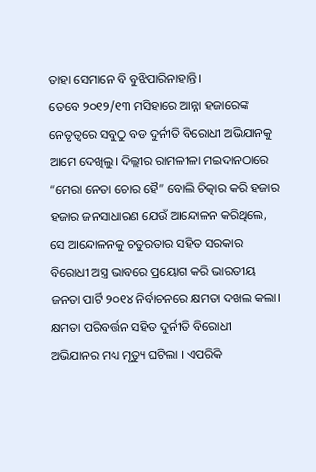ତାହା ସେମାନେ ବି ବୁଝିପାରିନାହାନ୍ତି।
ତେବେ ୨୦୧୨/୧୩ ମସିହାରେ ଆନ୍ନା ହଜାରେଙ୍କ ନେତୃତ୍ବରେ ସବୁଠୁ ବଡ ଦୁର୍ନୀତି ବିରୋଧୀ ଅଭିଯାନକୁ ଆମେ ଦେଖିଲୁ। ଦିଲ୍ଲୀର ରାମଳୀଳା ମଇଦାନଠାରେ “ମେରା ନେତା ଚୋର ହୈ” ବୋଲି ଚିତ୍କାର କରି ହଜାର ହଜାର ଜନସାଧାରଣ ଯେଉଁ ଆନ୍ଦୋଳନ କରିଥିଲେ, ସେ ଆନ୍ଦୋଳନକୁ ଚତୁରତାର ସହିତ ସରକାର ବିରୋଧୀ ଅସ୍ତ୍ର ଭାବରେ ପ୍ରୟୋଗ କରି ଭାରତୀୟ ଜନତା ପାର୍ଟି ୨୦୧୪ ନିର୍ବାଚନରେ କ୍ଷମତା ଦଖଲ କଲା। କ୍ଷମତା ପରିବର୍ତ୍ତନ ସହିତ ଦୁର୍ନୀତି ବିରୋଧୀ ଅଭିଯାନର ମଧ୍ୟ ମୃତ୍ୟୁ ଘଟିଲା । ଏପରିକି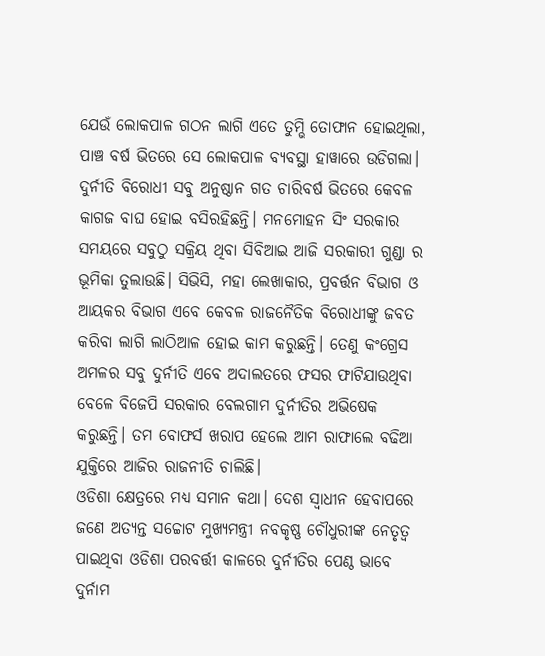ଯେଉଁ ଲୋକପାଳ ଗଠନ ଲାଗି ଏତେ ତୁମ୍ଭି ତୋଫାନ ହୋଇଥିଲା, ପାଞ୍ଚ ବର୍ଷ ଭିତରେ ସେ ଲୋକପାଳ ବ୍ୟବସ୍ଥା ହାୱାରେ ଉଡିଗଲା। ଦୁର୍ନୀତି ବିରୋଧୀ ସବୁ ଅନୁଷ୍ଠାନ ଗତ ଚାରିବର୍ଷ ଭିତରେ କେବଳ କାଗଜ ବାଘ ହୋଇ ବସିରହିଛନ୍ତି। ମନମୋହନ ସିଂ ସରକାର ସମୟରେ ସବୁଠୁ ସକ୍ରିୟ ଥିବା ସିବିଆଇ ଆଜି ସରକାରୀ ଗୁଣ୍ଡା ର ଭୂମିକା ତୁଲାଉଛି। ସିଭିସି, ମହା ଲେଖାକାର, ପ୍ରବର୍ତ୍ତନ ବିଭାଗ ଓ ଆୟକର ବିଭାଗ ଏବେ କେବଳ ରାଜନୈତିକ ବିରୋଧୀଙ୍କୁ ଜବତ କରିବା ଲାଗି ଲାଠିଆଳ ହୋଇ କାମ କରୁଛନ୍ତି। ତେଣୁ କଂଗ୍ରେସ ଅମଳର ସବୁ ଦୁର୍ନୀତି ଏବେ ଅଦାଲତରେ ଫସର ଫାଟିଯାଉଥିବା ବେଳେ ବିଜେପି ସରକାର ବେଲଗାମ ଦୁର୍ନୀତିର ଅଭିଷେକ କରୁଛନ୍ତି। ତମ ବୋଫର୍ସ ଖରାପ ହେଲେ ଆମ ରାଫାଲେ ବଢିଆ ଯୁକ୍ତିରେ ଆଜିର ରାଜନୀତି ଚାଲିଛି।
ଓଡିଶା କ୍ଷେତ୍ରରେ ମଧ୍ୟ ସମାନ କଥା। ଦେଶ ସ୍ଵାଧୀନ ହେବାପରେ ଜଣେ ଅତ୍ୟନ୍ତ ସଚ୍ଚୋଟ ମୁଖ୍ୟମନ୍ତ୍ରୀ ନବକୃଷ୍ଣ ଚୌଧୁରୀଙ୍କ ନେତୃତ୍ଵ ପାଇଥିବା ଓଡିଶା ପରବର୍ତ୍ତୀ କାଳରେ ଦୁର୍ନୀତିର ପେଣ୍ଠ ଭାବେ ଦୁର୍ନାମ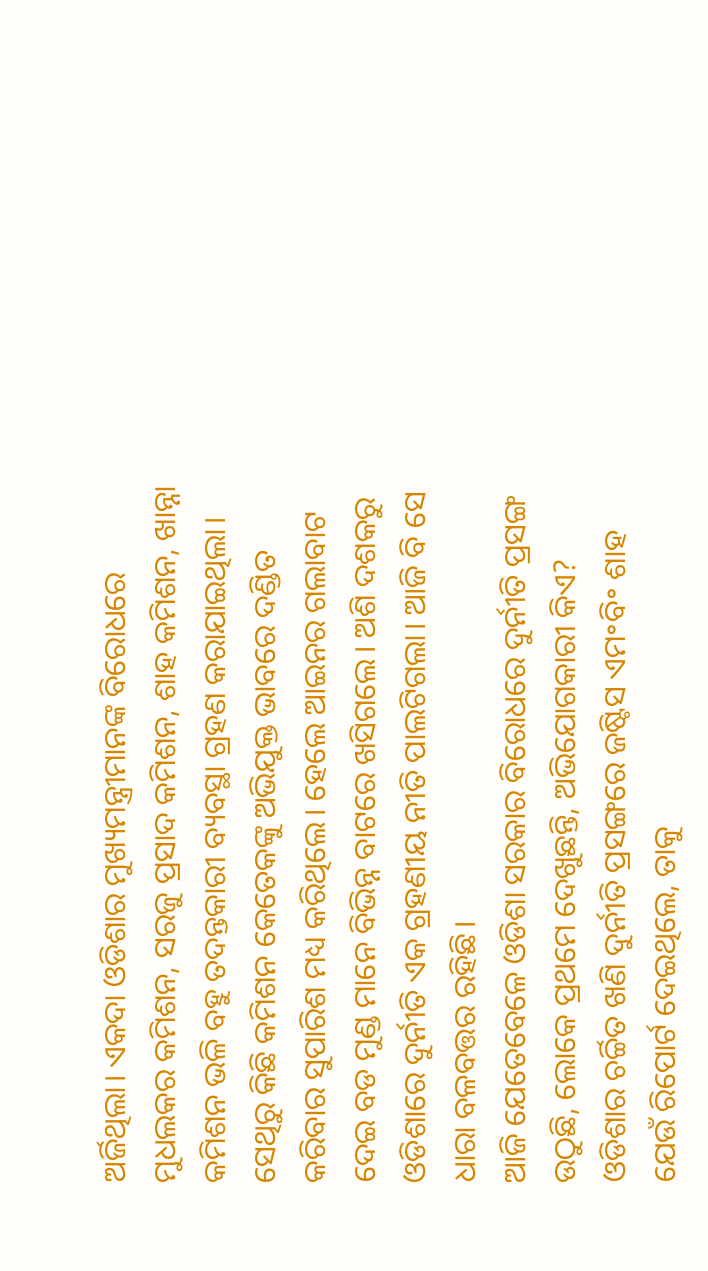ଅର୍ଜିଥିଲା। ଏକଦା ଓଡିଶାର ମୁଖ୍ୟମନ୍ତ୍ରୀମାନଙ୍କ ବିରୋଧରେ ମୁଧଲକର କମିଶନ, ସରଜୁ ପ୍ରସାଦ କମିଶନ, ଶାହ କମିଶନ, ଖାନ୍ନା କମିଶନ ଭଳି ବହୁ ତଦନ୍ତକାରୀ ବ୍ୟବସ୍ଥା ଗ୍ରହଣ କରାଯାଇଥିଲା। ସେଥିରୁ କିଛି କମିଶନ କେତେକଙ୍କୁ ଅଭିଯୁକ୍ତ ଭାବରେ ଦଣ୍ଡିତ କରିବାର ସୁପାରିଶ ମଧ୍ୟ କରିଥିଲେ। ହେଲେ ଆଇନର ଗଲାବାଟ ଦେଇ ବଡ ମୁଣ୍ଡ ମାନେ ବିଭିନ୍ନ ବାଟରେ ଖସିଗଲେ। ଅଶି ଦଶକରୁ ଓଡିଶାରେ ଦୁର୍ନୀତି ଏକ ଗ୍ରହଣୀୟ ନୀତି ପାଲଟିଗଲା। ଆଜି ବି ସେ ଧାରା ବଳବତ୍ତର ରହିଛି।
ଆଜି ଯେତେବେଳେ ଓଡିଶା ସରକାର ବିରୋଧରେ ଦୁର୍ନୀତି ପ୍ରସଙ୍ଗ ଉଠୁଛି, ଲୋକେ ପ୍ରଥମେ ଦେଖୁଛନ୍ତି, ଅଭିଯୋଗକାରୀ କିଏ? ଓଡିଶାର ଚର୍ଚ୍ଚିତ ଖଣି ଦୁର୍ନୀତି ପ୍ରସଙ୍ଗରେ ଜଷ୍ଟିସ ଏମ॰ବି॰ ଶାହ ଯେଉଁ ରିପୋର୍ଟ ଦେଇଥିଲେ, ତାକୁ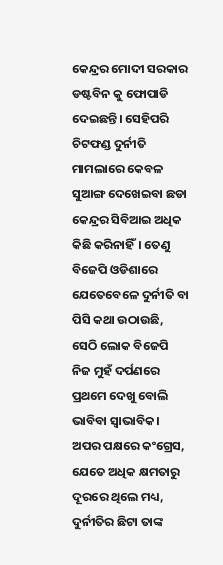କେନ୍ଦ୍ରର ମୋଦୀ ସରକାର ଡଷ୍ଟବିନ କୁ ଫୋପାଡି ଦେଇଛନ୍ତି। ସେହିପରି ଚିଟଫଣ୍ଡ ଦୁର୍ନୀତି ମାମଲାରେ କେବଳ ସୁଆଙ୍ଗ ଦେଖେଇବା ଛଡା କେନ୍ଦ୍ରର ସିବିଆଇ ଅଧିକ କିଛି କରିନାହିଁ। ତେଣୁ ବିଜେପି ଓଡିଶାରେ ଯେତେବେଳେ ଦୁର୍ନୀତି ବା ପିସି କଥା ଉଠାଉଛି, ସେଠି ଲୋକ ବିଜେପି ନିଜ ମୁହଁ ଦର୍ପଣରେ ପ୍ରଥମେ ଦେଖୁ ବୋଲି ଭାବିବା ସ୍ଵାଭାବିକ। ଅପର ପକ୍ଷରେ କଂଗ୍ରେସ, ଯେତେ ଅଧିକ କ୍ଷମତାରୁ ଦୂରରେ ଥିଲେ ମଧ୍ୟ, ଦୁର୍ନୀତିର ଛିଟା ତାଙ୍କ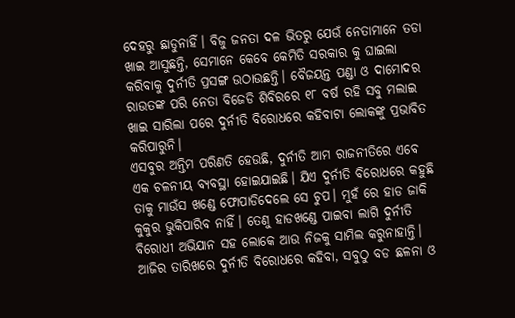ଦେହରୁ ଛାଡୁନାହିଁ। ବିଜୁ ଜନତା ଦଳ ଭିତରୁ ଯେଉଁ ନେତାମାନେ ତଡା ଖାଇ ଆସୁଛନ୍ତି, ସେମାନେ କେବେ କେମିତି ସରକାର କୁ ଘାଇଲା କରିବାକୁ ଦୁର୍ନୀତି ପ୍ରସଙ୍ଗ ଉଠାଉଛନ୍ତି। ବୈଜୟନ୍ତ ପଣ୍ଡା ଓ ଦାମୋଦର ରାଉତଙ୍କ ପରି ନେତା ବିଜେଡି ଶିବିରରେ ୧୮ ବର୍ଷ ରହି ସବୁ ମଲାଇ ଖାଇ ସାରିଲା ପରେ ଦୁର୍ନୀତି ବିରୋଧରେ କହିବାଟା ଲୋକଙ୍କୁ ପ୍ରଭାବିତ କରିପାରୁନି।
ଏସବୁର ଅନ୍ତିମ ପରିଣତି ହେଉଛି, ଦୁର୍ନୀତି ଆମ ରାଜନୀତିରେ ଏବେ ଏକ ଚଳନୀୟ ବ୍ୟବସ୍ଥା ହୋଇଯାଇଛି। ଯିଏ ଦୁର୍ନୀତି ବିରୋଧରେ କହୁଛି ତାକୁ ମାଉଁସ ଖଣ୍ଡେ ଫୋପାଡିଦେଲେ ସେ ଚୁପ। ମୁହଁ ରେ ହାଡ ଜାକି କୁକୁର ଭୁକିପାରିବ ନାହିଁ। ତେଣୁ ହାଡଖଣ୍ଡେ ପାଇବା ଲାଗି ଦୁର୍ନୀତି ବିରୋଧୀ ଅଭିଯାନ ସହ ଲୋକେ ଆଉ ନିଜକୁ ସାମିଲ କରୁନାହାନ୍ତି। ଆଜିର ତାରିଖରେ ଦୁର୍ନୀତି ବିରୋଧରେ କହିବା, ସବୁଠୁ ବଡ ଛଳନା ଓ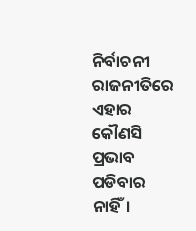ନିର୍ବାଚନୀ ରାଜନୀତିରେ ଏହାର କୌଣସି ପ୍ରଭାବ ପଡିବାର ନାହିଁ।